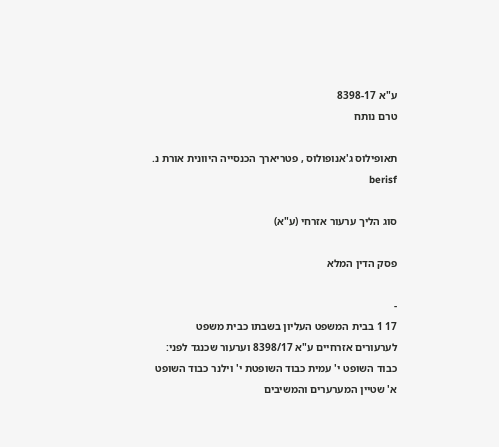ע"א 8398-17
טרם נותח

תאופילוס ג'אנופולוס , פטריארך הכנסייה היוונית אורת נ. berisf

סוג הליך ערעור אזרחי (ע"א)

פסק הדין המלא

-
17 1 בבית המשפט העליון בשבתו כבית משפט לערעורים אזרחיים ע"א 8398/17 וערעור שכנגד לפני: כבוד השופט י' עמית כבוד השופטת י' וילנר כבוד השופט א' שטיין המערערים והמשיבים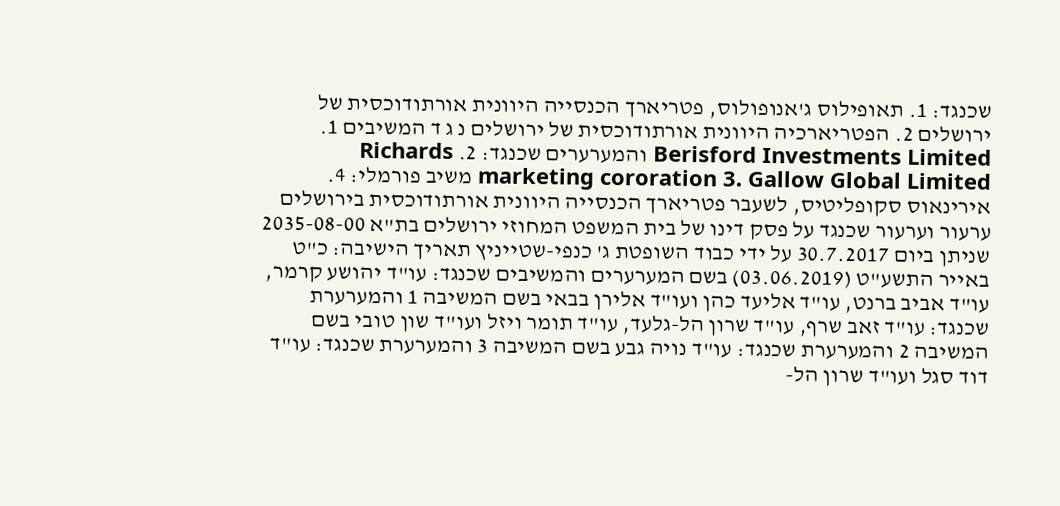שכנגד: 1. תאופילוס ג'אנופולוס, פטריארך הכנסייה היוונית אורתודוכסית של ירושלים 2. הפטריארכיה היוונית אורתודוכסית של ירושלים נ ג ד המשיבים 1. Berisford Investments Limited והמערערים שכנגד: 2. Richards marketing cororation 3. Gallow Global Limited משיב פורמלי: 4. אירינאוס סקופליטיס, לשעבר פטריארך הכנסייה היוונית אורתודוכסית בירושלים ערעור וערעור שכנגד על פסק דינו של בית המשפט המחוזי ירושלים בת"א 2035-08-00 שניתן ביום 30.7.2017 על ידי כבוד השופטת ג' כנפי-שטייניץ תאריך הישיבה: כ"ט באייר התשע"ט (03.06.2019) בשם המערערים והמשיבים שכנגד: עו"ד יהושע קרמר, עו"ד אביב ברנט, עו"ד אליעד כהן ועו"ד אלירן בבאי בשם המשיבה 1 והמערערת שכנגד: עו"ד זאב שרף, עו"ד שרון הל-גלעד, עו"ד תומר ויזל ועו"ד שון טובי בשם המשיבה 2 והמערערת שכנגד: עו"ד נויה גבע בשם המשיבה 3 והמערערת שכנגד: עו"ד דוד סגל ועו"ד שרון הל-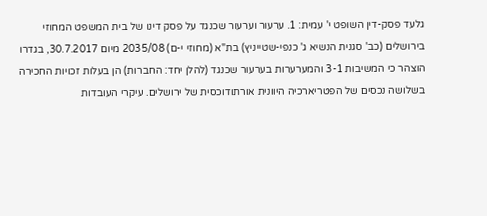גלעד פסק-דין השופט י' עמית: 1. ערעור וערעור שכנגד על פסק דינו של בית המשפט המחוזי בירושלים (כב' סגנית הנשיא ג' כנפי-שטייניץ) בת"א (מחוזי י-ם) 2035/08 מיום 30.7.2017, בגדרו הוצהר כי המשיבות 3-1 והמערערות בערעור שכנגד (להלן יחד: החברות) הן בעלות זכויות החכירה בשלושה נכסים של הפטריארכיה היוונית אורתודוכסית של ירושלים. עיקרי העובדות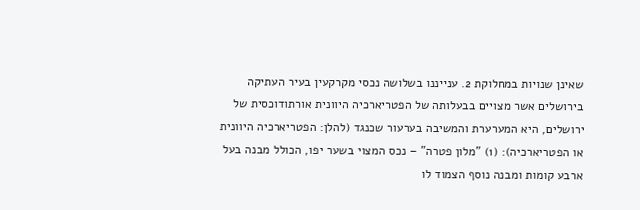שאינן שנויות במחלוקת 2. ענייננו בשלושה נכסי מקרקעין בעיר העתיקה בירושלים אשר מצויים בבעלותה של הפטריארכיה היוונית אורתודוכסית של ירושלים, היא המערערת והמשיבה בערעור שכנגד (להלן: הפטריארכיה היוונית או הפטריארכיה): (1) "מלון פטרה" – נכס המצוי בשער יפו, הכולל מבנה בעל ארבע קומות ומבנה נוסף הצמוד לו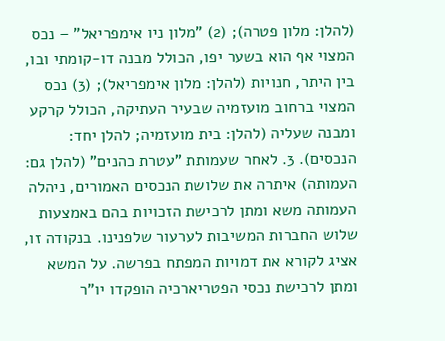(להלן: מלון פטרה); (2) "מלון ניו אימפריאל" – נכס המצוי אף הוא בשער יפו, הכולל מבנה דו-קומתי ובו, בין היתר, חנויות (להלן: מלון אימפריאל); (3) נכס המצוי ברחוב מועזמיה שבעיר העתיקה, הכולל קרקע ומבנה שעליה (להלן: בית מועזמיה; להלן יחד: הנכסים). 3. לאחר שעמותת "עטרת כהנים" (להלן גם: העמותה) איתרה את שלושת הנכסים האמורים, ניהלה העמותה משא ומתן לרכישת הזכויות בהם באמצעות שלוש החברות המשיבות לערעור שלפנינו. בנקודה זו, אציג לקורא את דמויות המפתח בפרשה. על המשא ומתן לרכישת נכסי הפטריארכיה הופקדו יו"ר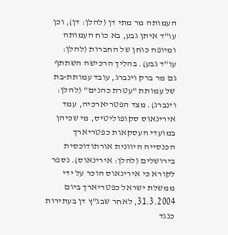העמותה מר מתי דן (להלן: דן), וכן עו"ד איתן גבע, בא כוח העמותה ומיופה כוחן של החברות (להלן: עו"ד גבע). בהליך הרכישה השתתף גם מר ברק וינברג, עובד עמותת-בת של עמותת "עטרת כהנים" (להלן: וינברג). מצד הפטריארכיה, עמד אירינאוס סקופוליטיס, מי שכיהן במועדי העסקאות כפטריארך הכנסייה היוונית אורתודוכסית בירושלים (להלן: אירינאוס). נספר לקורא כי אירינאוס הוכר על ידי ממשלת ישראל כפטריארך ביום 31.3.2004, לאחר שבג"ץ דן בעתירות כנגד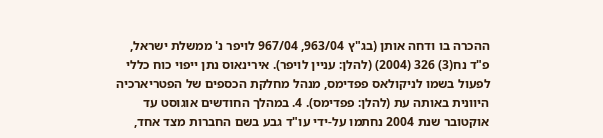ההכרה בו ודחה אותן (בג"ץ 963/04, 967/04 לויפר נ' ממשלת ישראל, פ"ד נח(3) 326 (2004) (להלן: עניין לויפר). אירינאוס נתן ייפוי כוח כללי לפעול בשמו לניקולאס פפדימס, מנהל מחלקת הכספים של הפטריארכיה היוונית באותה עת (להלן: פפדימס). 4. במהלך החודשים אוגוסט עד אוקטובר שנת 2004 נחתמו על-ידי עו"ד גבע בשם החברות מצד אחד,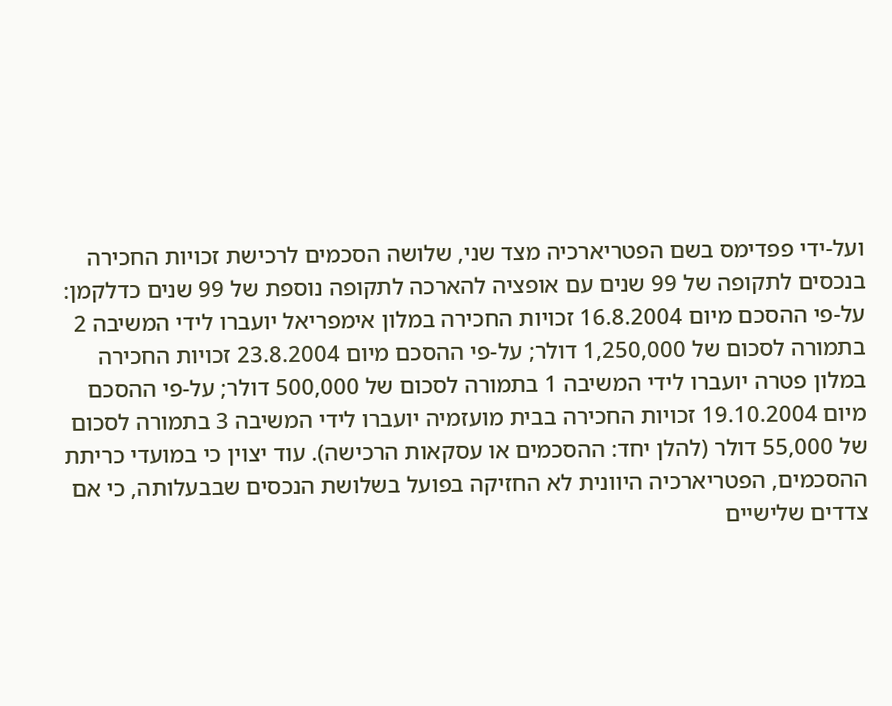ועל-ידי פפדימס בשם הפטריארכיה מצד שני, שלושה הסכמים לרכישת זכויות החכירה בנכסים לתקופה של 99 שנים עם אופציה להארכה לתקופה נוספת של 99 שנים כדלקמן: על-פי ההסכם מיום 16.8.2004 זכויות החכירה במלון אימפריאל יועברו לידי המשיבה 2 בתמורה לסכום של 1,250,000 דולר; על-פי ההסכם מיום 23.8.2004 זכויות החכירה במלון פטרה יועברו לידי המשיבה 1 בתמורה לסכום של 500,000 דולר; על-פי ההסכם מיום 19.10.2004 זכויות החכירה בבית מועזמיה יועברו לידי המשיבה 3 בתמורה לסכום של 55,000 דולר (להלן יחד: ההסכמים או עסקאות הרכישה). עוד יצוין כי במועדי כריתת ההסכמים, הפטריארכיה היוונית לא החזיקה בפועל בשלושת הנכסים שבבעלותה, כי אם צדדים שלישיים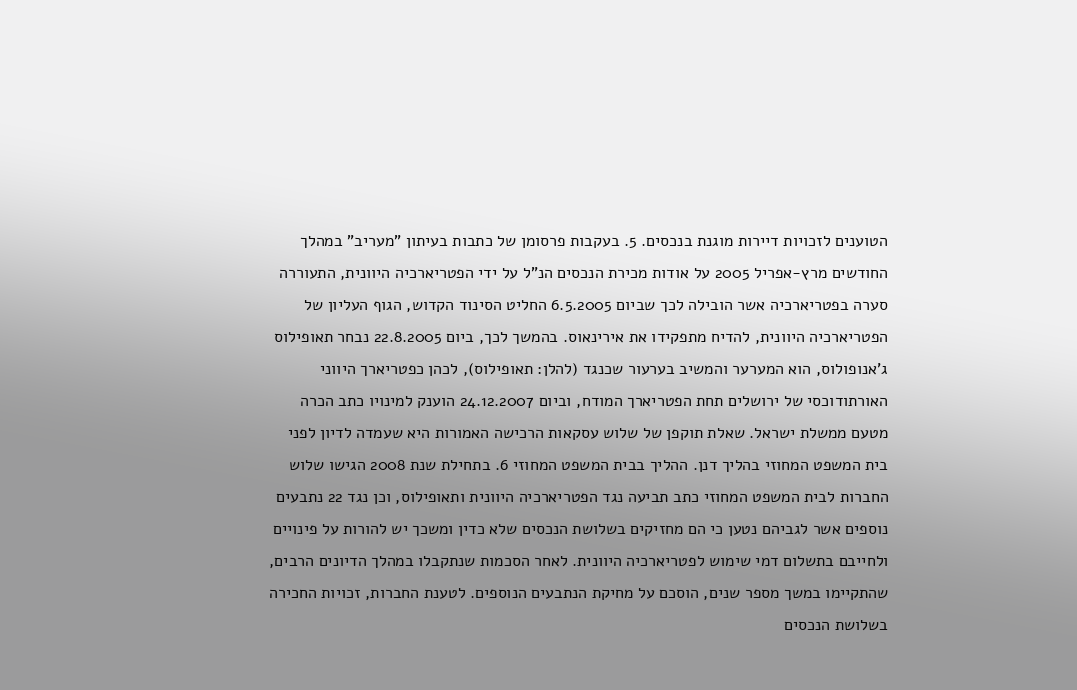הטוענים לזכויות דיירות מוגנת בנכסים. 5. בעקבות פרסומן של כתבות בעיתון "מעריב" במהלך החודשים מרץ-אפריל 2005 על אודות מכירת הנכסים הנ"ל על ידי הפטריארכיה היוונית, התעוררה סערה בפטריארכיה אשר הובילה לכך שביום 6.5.2005 החליט הסינוד הקדוש, הגוף העליון של הפטריארכיה היוונית, להדיח מתפקידו את אירינאוס. בהמשך לכך, ביום 22.8.2005 נבחר תאופילוס ג'אנופולוס, הוא המערער והמשיב בערעור שכנגד (להלן: תאופילוס), לכהן כפטריארך היווני האורתודוכסי של ירושלים תחת הפטריארך המודח, וביום 24.12.2007 הוענק למינויו כתב הכרה מטעם ממשלת ישראל. שאלת תוקפן של שלוש עסקאות הרכישה האמורות היא שעמדה לדיון לפני בית המשפט המחוזי בהליך דנן. ההליך בבית המשפט המחוזי 6. בתחילת שנת 2008 הגישו שלוש החברות לבית המשפט המחוזי כתב תביעה נגד הפטריארכיה היוונית ותאופילוס, וכן נגד 22 נתבעים נוספים אשר לגביהם נטען כי הם מחזיקים בשלושת הנכסים שלא כדין ומשכך יש להורות על פינויים ולחייבם בתשלום דמי שימוש לפטריארכיה היוונית. לאחר הסכמות שנתקבלו במהלך הדיונים הרבים, שהתקיימו במשך מספר שנים, הוסכם על מחיקת הנתבעים הנוספים. לטענת החברות, זכויות החכירה בשלושת הנכסים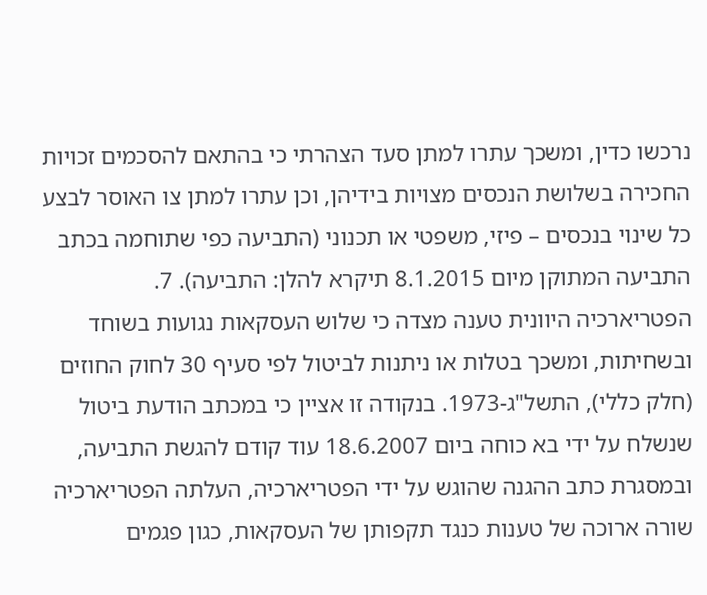נרכשו כדין, ומשכך עתרו למתן סעד הצהרתי כי בהתאם להסכמים זכויות החכירה בשלושת הנכסים מצויות בידיהן, וכן עתרו למתן צו האוסר לבצע כל שינוי בנכסים – פיזי, משפטי או תכנוני (התביעה כפי שתוחמה בכתב התביעה המתוקן מיום 8.1.2015 תיקרא להלן: התביעה). 7. הפטריארכיה היוונית טענה מצדה כי שלוש העסקאות נגועות בשוחד ובשחיתות, ומשכך בטלות או ניתנות לביטול לפי סעיף 30 לחוק החוזים (חלק כללי), התשל"ג-1973. בנקודה זו אציין כי במכתב הודעת ביטול שנשלח על ידי בא כוחה ביום 18.6.2007 עוד קודם להגשת התביעה, ובמסגרת כתב ההגנה שהוגש על ידי הפטריארכיה, העלתה הפטריארכיה שורה ארוכה של טענות כנגד תקפותן של העסקאות, כגון פגמים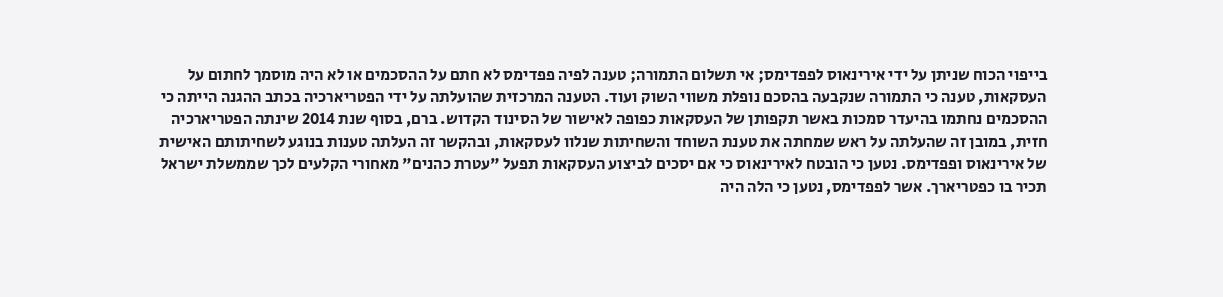בייפוי הכוח שניתן על ידי אירינאוס לפפדימס; אי תשלום התמורה; טענה לפיה פפדימס לא חתם על ההסכמים או לא היה מוסמך לחתום על העסקאות, טענה כי התמורה שנקבעה בהסכם נופלת משווי השוק ועוד. הטענה המרכזית שהועלתה על ידי הפטריארכיה בכתב ההגנה הייתה כי ההסכמים נחתמו בהיעדר סמכות באשר תקפותן של העסקאות כפופה לאישור של הסינוד הקדוש. ברם, בסוף שנת 2014 שינתה הפטריארכיה חזית, במובן זה שהעלתה על ראש שמחתה את טענת השוחד והשחיתות שנלוו לעסקאות, ובהקשר זה העלתה טענות בנוגע לשחיתותם האישית של אירינאוס ופפדימס. נטען כי הובטח לאירינאוס כי אם יסכים לביצוע העסקאות תפעל "עטרת כהנים" מאחורי הקלעים לכך שממשלת ישראל תכיר בו כפטריארך. אשר לפפדימס, נטען כי הלה היה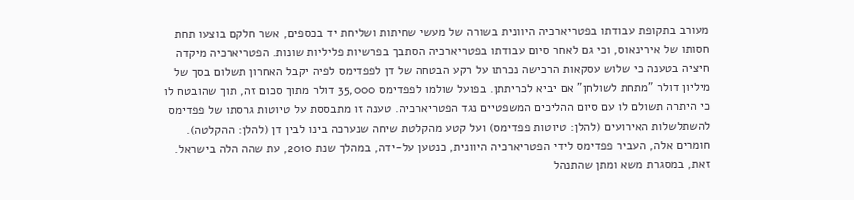מעורב בתקופת עבודתו בפטריארכיה היוונית בשורה של מעשי שחיתות ושליחת יד בכספים, אשר חלקם בוצעו תחת חסותו של אירינאוס, וכי גם לאחר סיום עבודתו בפטריארכיה הסתבך בפרשיות פליליות שונות. הפטריארכיה מיקדה חיציה בטענה כי שלוש עסקאות הרכישה נכרתו על רקע הבטחה של דן לפפדימס לפיה יקבל האחרון תשלום בסך של מיליון דולר "מתחת לשולחן" אם יביא לכריתתן. בפועל שולמו לפפדימס 35,000 דולר מתוך סכום זה, תוך שהובטח לו כי היתרה תשולם לו עם סיום ההליכים המשפטיים נגד הפטריארכיה. טענה זו מתבססת על טיוטות גרסתו של פפדימס להשתלשלות האירועים (להלן: טיוטות פפדימס) ועל קטע מהקלטת שיחה שנערכה בינו לבין דן (להלן: ההקלטה). חומרים אלה, העביר פפדימס לידי הפטריארכיה היוונית, כנטען על-ידה, במהלך שנת 2010, עת שהה הלה בישראל. זאת, במסגרת משא ומתן שהתנהל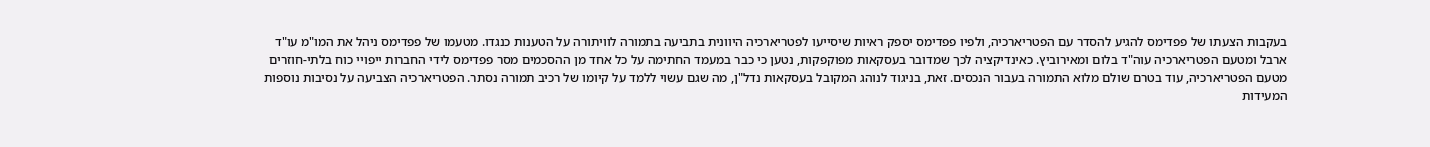בעקבות הצעתו של פפדימס להגיע להסדר עם הפטריארכיה, ולפיו פפדימס יספק ראיות שיסייעו לפטריארכיה היוונית בתביעה בתמורה לוויתורה על הטענות כנגדו. מטעמו של פפדימס ניהל את המו"מ עו"ד ארבל ומטעם הפטריארכיה עוה"ד בלום ומאירוביץ. כאינדיקציה לכך שמדובר בעסקאות מפוקפקות, נטען כי כבר במעמד החתימה על כל אחד מן ההסכמים מסר פפדימס לידי החברות ייפויי כוח בלתי-חוזרים מטעם הפטריארכיה, עוד בטרם שולם מלוא התמורה בעבור הנכסים. זאת, בניגוד לנוהג המקובל בעסקאות נדל"ן, מה שגם עשוי ללמד על קיומו של רכיב תמורה נסתר. הפטריארכיה הצביעה על נסיבות נוספות המעידות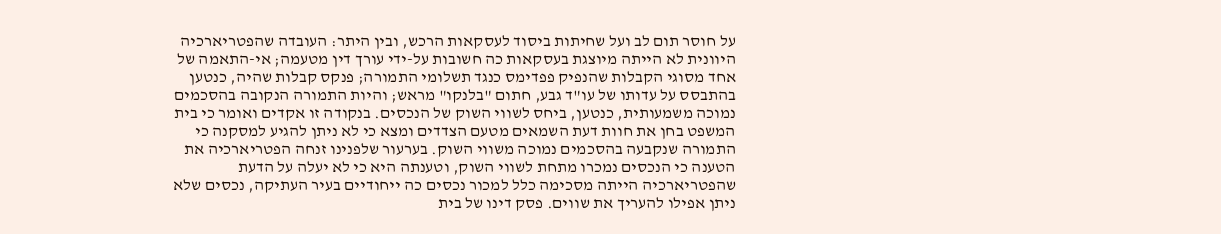על חוסר תום לב ועל שחיתות ביסוד לעסקאות הרכש, ובין היתר: העובדה שהפטריארכיה היוונית לא הייתה מיוצגת בעסקאות כה חשובות על-ידי עורך דין מטעמה; אי-התאמה של אחד מסוגי הקבלות שהנפיק פפדימס כנגד תשלומי התמורה; פנקס קבלות שהיה, כנטען בהתבסס על עדותו של עו"ד גבע, חתום "בלנקו" מראש; והיות התמורה הנקובה בהסכמים נמוכה משמעותית, כנטען, ביחס לשווי השוק של הנכסים. בנקודה זו אקדים ואומר כי בית המשפט בחן את חוות דעת השמאים מטעם הצדדים ומצא כי לא ניתן להגיע למסקנה כי התמורה שנקבעה בהסכמים נמוכה משווי השוק. בערעור שלפנינו זנחה הפטריארכיה את הטענה כי הנכסים נמכרו מתחת לשווי השוק, וטענתה היא כי לא יעלה על הדעת שהפטריארכיה הייתה מסכימה כלל למכור נכסים כה ייחודיים בעיר העתיקה, נכסים שלא ניתן אפילו להעריך את שווים. פסק דינו של בית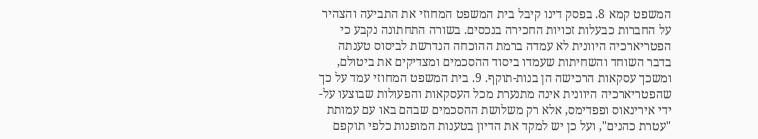המשפט קמא 8. בפסק דינו קיבל בית המשפט המחוזי את התביעה והצהיר על החברות כבעלות זכויות החכירה בנכסים. בשורה התחתונה נקבע כי הפטריארכיה היוונית לא עמדה ברמת ההוכחה הנדרשת לביסוס טענתה בדבר השוחד והשחיתות שעמדו ביסוד ההסכמים ומצדיקים את ביטולם, ומשכך עסקאות הרכישה הן בנות-תוקף. 9. בית המשפט המחוזי עמד על כך שהפטריארכיה היוונית אינה מתנערת מכל העסקאות והפעולות שבוצעו על-ידי אירינאוס ופפדימס, אלא רק משלושת ההסכמים שבהם באו עם עמותת "עטרת כהנים", ועל כן יש למקד את הדיון בטענות המופנות כלפי תוקפם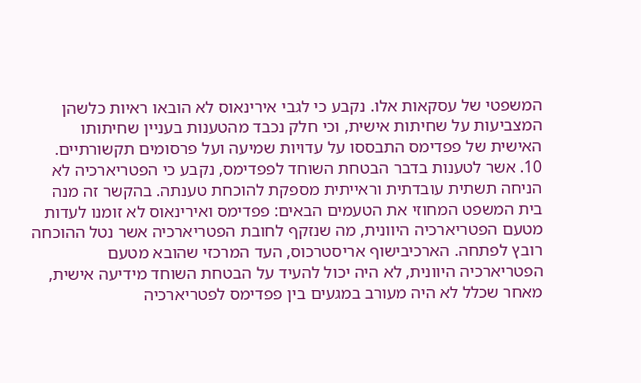המשפטי של עסקאות אלו. נקבע כי לגבי אירינאוס לא הובאו ראיות כלשהן המצביעות על שחיתות אישית, וכי חלק נכבד מהטענות בעניין שחיתותו האישית של פפדימס התבססו על עדויות שמיעה ועל פרסומים תקשורתיים. 10. אשר לטענות בדבר הבטחת השוחד לפפדימס, נקבע כי הפטריארכיה לא הניחה תשתית עובדתית וראייתית מספקת להוכחת טענתה. בהקשר זה מנה בית המשפט המחוזי את הטעמים הבאים: פפדימס ואירינאוס לא זומנו לעדות מטעם הפטריארכיה היוונית, מה שנזקף לחובת הפטריארכיה אשר נטל ההוכחה רובץ לפתחה. הארכיבישוף אריסטרכוס, העד המרכזי שהובא מטעם הפטריארכיה היוונית, לא היה יכול להעיד על הבטחת השוחד מידיעה אישית, מאחר שכלל לא היה מעורב במגעים בין פפדימס לפטריארכיה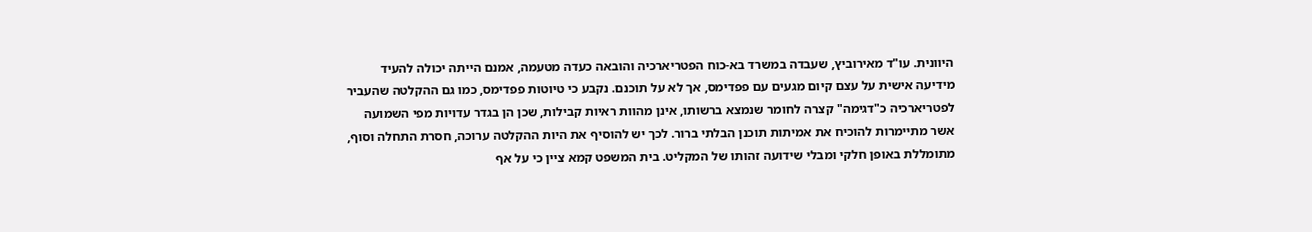היוונית. עו"ד מאירוביץ, שעבדה במשרד בא-כוח הפטריארכיה והובאה כעדה מטעמה, אמנם הייתה יכולה להעיד מידיעה אישית על עצם קיום מגעים עם פפדימס, אך לא על תוכנם. נקבע כי טיוטות פפדימס, כמו גם ההקלטה שהעביר לפטריארכיה כ"דגימה" קצרה לחומר שנמצא ברשותו, אינן מהוות ראיות קבילות, שכן הן בגדר עדויות מפי השמועה אשר מתיימרות להוכיח את אמיתות תוכנן הבלתי ברור. לכך יש להוסיף את היות ההקלטה ערוכה, חסרת התחלה וסוף, מתומללת באופן חלקי ומבלי שידועה זהותו של המקליט. בית המשפט קמא ציין כי על אף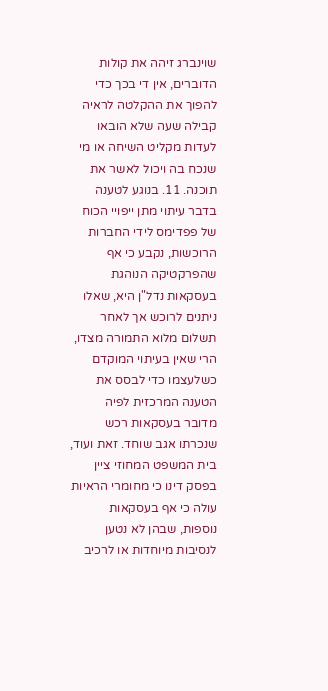שוינברג זיהה את קולות הדוברים, אין די בכך כדי להפוך את ההקלטה לראיה קבילה שעה שלא הובאו לעדות מקליט השיחה או מי שנכח בה ויכול לאשר את תוכנה. 11. בנוגע לטענה בדבר עיתוי מתן ייפויי הכוח של פפדימס לידי החברות הרוכשות, נקבע כי אף שהפרקטיקה הנוהגת בעסקאות נדל"ן היא, שאלו ניתנים לרוכש אך לאחר תשלום מלוא התמורה מצדו, הרי שאין בעיתוי המוקדם כשלעצמו כדי לבסס את הטענה המרכזית לפיה מדובר בעסקאות רכש שנכרתו אגב שוחד. זאת ועוד, בית המשפט המחוזי ציין בפסק דינו כי מחומרי הראיות עולה כי אף בעסקאות נוספות, שבהן לא נטען לנסיבות מיוחדות או לרכיב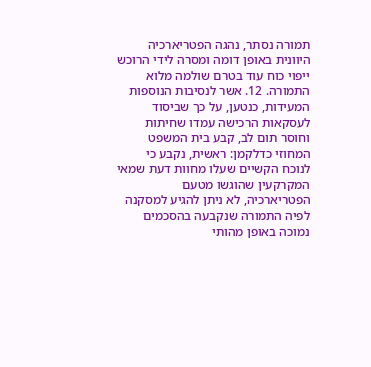תמורה נסתר, נהגה הפטריארכיה היוונית באופן דומה ומסרה לידי הרוכש ייפוי כוח עוד בטרם שולמה מלוא התמורה. 12. אשר לנסיבות הנוספות המעידות, כנטען, על כך שביסוד לעסקאות הרכישה עמדו שחיתות וחוסר תום לב, קבע בית המשפט המחוזי כדלקמן: ראשית, נקבע כי לנוכח הקשיים שעלו מחוות דעת שמאי המקרקעין שהוגשו מטעם הפטריארכיה, לא ניתן להגיע למסקנה לפיה התמורה שנקבעה בהסכמים נמוכה באופן מהותי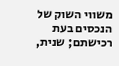משווי השוק של הנכסים בעת רכישתם; שנית,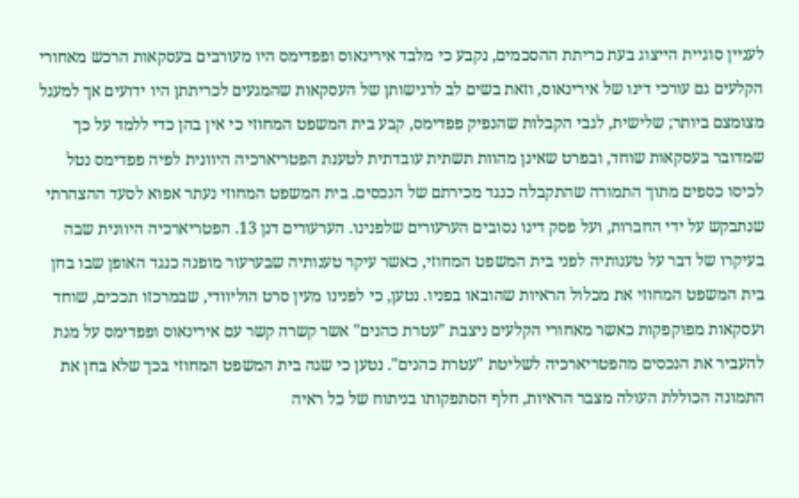לעניין סוגיית הייצוג בעת כריתת ההסכמים, נקבע כי מלבד אירינאוס ופפדימס היו מעורבים בעסקאות הרכש מאחורי הקלעים גם עורכי דינו של אירינאוס, וזאת בשים לב לרגישותן של העסקאות שהמגעים לכריתתן היו ידועים אך למעגל מצומצם ביותר; שלישית, לגבי הקבלות שהנפיק פפדימס, קבע בית המשפט המחוזי כי אין בהן כדי ללמד על כך שמדובר בעסקאות שוחד, ובפרט שאינן מהוות תשתית עובדתית לטענת הפטריארכיה היוונית לפיה פפדימס נטל לכיסו כספים מתוך התמורה שהתקבלה כנגד מכירתם של הנכסים. בית המשפט המחוזי נעתר אפוא לסעד ההצהרתי שנתבקש על ידי החברות, ועל פסק דינו נסובים הערעורים שלפנינו. הערעורים דנן 13. הפטריארכיה היוונית שבה בעיקרו של דבר על טענותיה לפני בית המשפט המחוזי, כאשר עיקר טענותיה שבערעור מופנה כנגד האופן שבו בחן בית המשפט המחוזי את מכלול הראיות שהובאו בפניו. נטען, כי לפנינו מעין סרט הוליוודי, שבמרכזו תככים, שוחד ועסקאות מפוקפקות כאשר מאחורי הקלעים ניצבת "עטרת כהנים" אשר קשרה קשר עם אירינאוס ופפדימס על מנת להעביר את הנכסים מהפטריארכיה לשליטת "עטרת כהנים". נטען כי שגה בית המשפט המחוזי בכך שלא בחן את התמונה הכוללת העולה מצבר הראיות, חלף הסתפקותו בניתוח של כל ראיה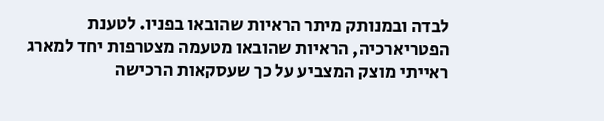לבדה ובמנותק מיתר הראיות שהובאו בפניו. לטענת הפטריארכיה, הראיות שהובאו מטעמה מצטרפות יחד למארג ראייתי מוצק המצביע על כך שעסקאות הרכישה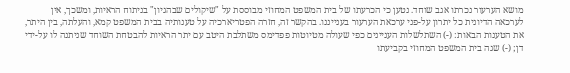מושא הערעור נכרתו אגב שוחד. נטען כי הכרעתו של בית המשפט המחוזי מבוססת על "שיקולים שבהגיון" בניתוח הראיות, ומשכך, אין לערכאה הדיונית כל יתרון על-פני ערכאת הערעור בענייננו. בהקשר זה, חזרה הפטריארכיה על טענותיה בבית המשפט קמא, והעלתה, בין היתר, את הטענות הבאות: (-) השתלשלות העניינים כפי שעולה מטיוטות פפדימס משתלבת היטב עם יתר הראיות להבטחת השוחד שניתנה לו על-ידי דן; (-) שגה בית המשפט המחוזי בקביעתו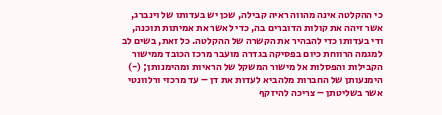כי ההקלטה אינה מהווה ראיה קבילה, שכן יש בעדותו של וינברג, אשר זיהה את קולות הדוברים בה, כדי לאשר את אמיתות תוכנה, ודי בעדותו כדי להבהיר את הקשרה של ההקלטה. כל זאת, בשים לב למגמה הרווחת כיום בפסיקה בגדרה מועבר מרכז הכובד ממישור הקבילות והפסלות אל מישור המשקל של הראיות ומהימנותן; (-) הימנעותן של החברות מלהביא לעדות את דן – עד מרכזי ורלוונטי אשר בשליטתן – צריכה להיזקף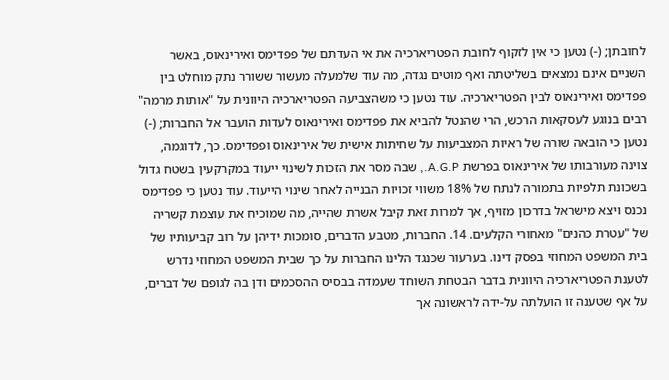לחובתן; (-) נטען כי אין לזקוף לחובת הפטריארכיה את אי העדתם של פפדימס ואירינאוס, באשר השניים אינם נמצאים בשליטתה ואף מוטים נגדה, מה עוד שלמעלה מעשור ששורר נתק מוחלט בין פפדימס ואירינאוס לבין הפטריארכיה. עוד נטען כי משהצביעה הפטריארכיה היוונית על "אותות מרמה" רבים בנוגע לעסקאות הרכש, הרי שהנטל להביא את פפדימס ואירינאוס לעדות הועבר אל החברות; (-) נטען כי הובאה שורה של ראיות המצביעות על שחיתות אישית של אירינאוס ופפדימס. כך, לדוגמה, צוינה מעורבותו של אירינאוס בפרשת A.G.P., שבה מסר את הזכות לשינוי ייעוד במקרקעין בשטח גדול בשכונת תלפיות בתמורה לנתח של 18% משווי זכויות הבנייה לאחר שינוי הייעוד. עוד נטען כי פפדימס נכנס ויצא מישראל בדרכון מזויף, אך למרות זאת קיבל אשרת שהייה, מה שמוכיח את עוצמת קשריה של "עטרת כהנים" מאחורי הקלעים. 14. החברות, מטבע הדברים, סומכות ידיהן על רוב קביעותיו של בית המשפט המחוזי בפסק דינו. בערעור שכנגד הלינו החברות על כך שבית המשפט המחוזי נדרש לטענת הפטריארכיה היוונית בדבר הבטחת השוחד שעמדה בבסיס ההסכמים ודן בה לגופם של דברים, על אף שטענה זו הועלתה על-ידה לראשונה אך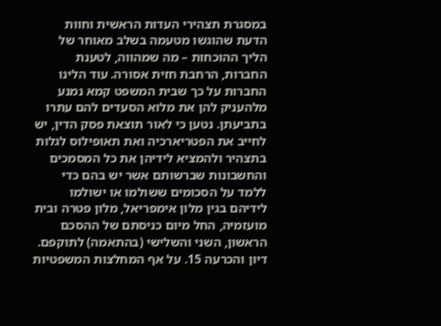במסגרת תצהירי העדות הראשית וחוות הדעת שהוגשו מטעמה בשלב מאוחר של הליך ההוכחות – מה שמהווה, לטענת החברות, הרחבת חזית אסורה. עוד הלינו החברות על כך שבית המשפט קמא נמנע מלהעניק להן את מלוא הסעדים להם עתרו בתביעתן. נטען כי לאור תוצאת פסק הדין, יש לחייב את הפטריארכיה ואת תאופילוס לגלות בתצהיר ולהמציא לידיהן את כל המסמכים והחשבונות שברשותם אשר יש בהם כדי ללמד על הסכומים ששולמו או ישולמו לידיהם בגין מלון אימפריאל, מלון פטרה ובית מועזמיה, החל מיום כניסתם של ההסכם הראשון, השני והשלישי (בהתאמה) לתוקפם. דיון והכרעה 15. על אף המחלצות המשפטיות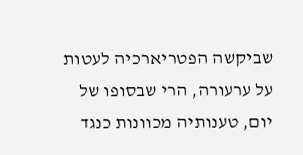שביקשה הפטריארכיה לעטות על ערעורה, הרי שבסופו של יום, טענותיה מכוונות כנגד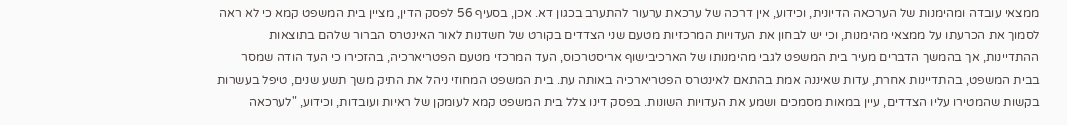ממצאי עובדה ומהימנות של הערכאה הדיונית, וכידוע, אין דרכה של ערכאת ערעור להתערב בכגון דא. אכן, בסעיף 56 לפסק הדין, מציין בית המשפט קמא כי לא ראה לסמוך את הכרעתו על ממצאי מהימנות, וכי יש לבחון את העדויות המרכזיות מטעם שני הצדדים בקורט של חשדנות לאור האינטרס הברור שלהם בתוצאות ההתדיינות, אך בהמשך הדברים מעיר בית המשפט לגבי מהימנותו של הארכיבישוף אריסטרכוס, העד המרכזי מטעם הפטריארכיה, בהזכירו כי העד הודה שמסר בבית המשפט, בהתדיינות אחרת, עדות שאיננה אמת בהתאם לאינטרס הפטריארכיה באותה עת. בית המשפט המחוזי ניהל את התיק משך תשע שנים, טיפל בעשרות בקשות שהמטירו עליו הצדדים, עיין במאות מסמכים ושמע את העדויות השונות. בפסק דינו צלל בית המשפט קמא לעומקן של ראיות ועובדות, וכידוע, "לערכאה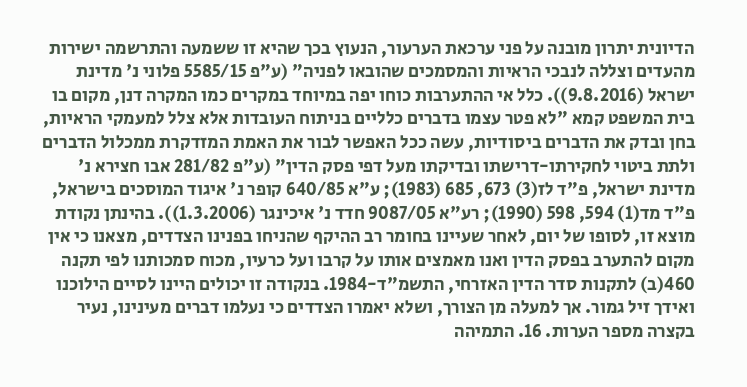הדיונית יתרון מובנה על פני ערכאת הערעור, הנעוץ בכך שהיא זו ששמעה והתרשמה ישירות מהעדים וצללה לנבכי הראיות והמסמכים שהובאו לפניה" (ע"פ 5585/15 פלוני נ' מדינת ישראל (9.8.2016)). כלל אי ההתערבות כוחו יפה במיוחד במקרים כמו המקרה דנן, מקום בו בית המשפט קמא "לא פטר עצמו בדברים כלליים בניתוח העובדות אלא צלל למעמקי הראיות, בחן ובדק את הדברים ביסודיות, עשה ככל האפשר לבור את האמת המזדקרת ממכלול הדברים ולתת ביטוי לחקירתו-דרישתו ובדיקתו מעל דפי פסק הדין" (ע"פ 281/82 אבו חצירא נ' מדינת ישראל, פ"ד לז(3) 673, 685 (1983); ע"א 640/85 קופר נ' איגוד המוסכים בישראל, פ"ד מד(1) 594, 598 (1990); רע"א 9087/05 חדד נ' איכינגר (1.3.2006)). בהינתן נקודת מוצא זו, לסופו של יום, לאחר שעיינו בחומר רב ההיקף שהניחו בפנינו הצדדים, מצאנו כי אין מקום להתערב בפסק הדין ואנו מאמצים אותו על קרבו ועל כרעיו, מכוח סמכותנו לפי תקנה 460(ב) לתקנות סדר הדין האזרחי, התשמ"ד-1984. בנקודה זו יכולים היינו לסיים הילוכנו ואידך זיל גמור. אך למעלה מן הצורך, ושלא יאמרו הצדדים כי נעלמו דברים מעינינו, נעיר בקצרה מספר הערות. 16. התמיהה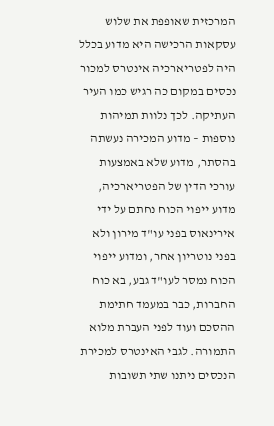המרכזית שאופפת את שלוש עסקאות הרכישה היא מדוע בכלל היה לפטריארכיה אינטרס למכור נכסים במקום כה רגיש כמו העיר העתיקה. לכך נלוות תמיהות נוספות – מדוע המכירה נעשתה בהסתר, מדוע שלא באמצעות עורכי הדין של הפטריארכיה, מדוע ייפוי הכוח נחתם על ידי אירינאוס בפני עו"ד מירון ולא בפני נוטריון אחר, ומדוע ייפוי הכוח נמסר לעו"ד גבע, בא כוח החברות, כבר במעמד חתימת ההסכם ועוד לפני העברת מלוא התמורה. לגבי האינטרס למכירת הנכסים ניתנו שתי תשובות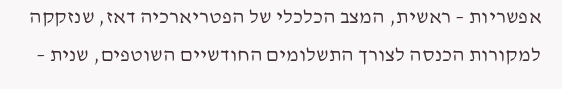אפשריות – ראשית, המצב הכלכלי של הפטריארכיה דאז, שנזקקה למקורות הכנסה לצורך התשלומים החודשיים השוטפים, שנית –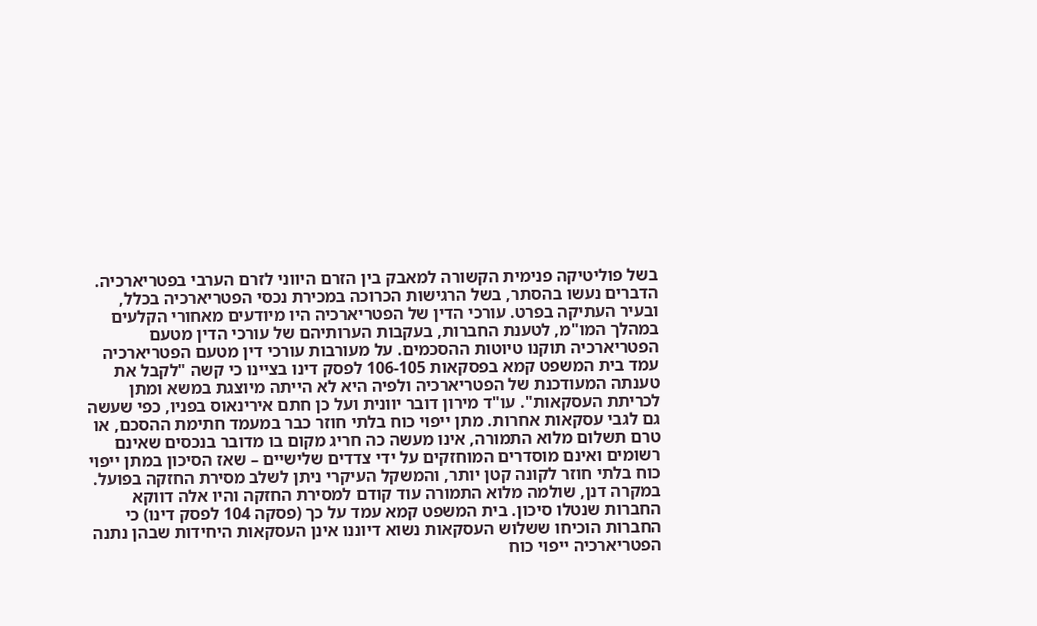בשל פוליטיקה פנימית הקשורה למאבק בין הזרם היווני לזרם הערבי בפטריארכיה. הדברים נעשו בהסתר, בשל הרגישות הכרוכה במכירת נכסי הפטריארכיה בכלל, ובעיר העתיקה בפרט. עורכי הדין של הפטריארכיה היו מיודעים מאחורי הקלעים במהלך המו"מ, לטענת החברות, בעקבות הערותיהם של עורכי הדין מטעם הפטריארכיה תוקנו טיוטות ההסכמים. על מעורבות עורכי דין מטעם הפטריארכיה עמד בית המשפט קמא בפסקאות 106-105 לפסק דינו בציינו כי קשה "לקבל את טענתה המעודכנת של הפטריארכיה ולפיה היא לא הייתה מיוצגת במשא ומתן לכריתת העסקאות". עו"ד מירון דובר יוונית ועל כן חתם אירינאוס בפניו, כפי שעשה גם לגבי עסקאות אחרות. מתן ייפוי כוח בלתי חוזר כבר במעמד חתימת ההסכם, או טרם תשלום מלוא התמורה, אינו מעשה כה חריג מקום בו מדובר בנכסים שאינם רשומים ואינם מוסדרים המוחזקים על ידי צדדים שלישיים – שאז הסיכון במתן ייפוי כוח בלתי חוזר לקונה קטן יותר, והמשקל העיקרי ניתן לשלב מסירת החזקה בפועל. במקרה דנן, שולמה מלוא התמורה עוד קודם למסירת החזקה והיו אלה דווקא החברות שנטלו סיכון. בית המשפט קמא עמד על כך (פסקה 104 לפסק דינו) כי החברות הוכיחו ששלוש העסקאות נשוא דיוננו אינן העסקאות היחידות שבהן נתנה הפטריארכיה ייפוי כוח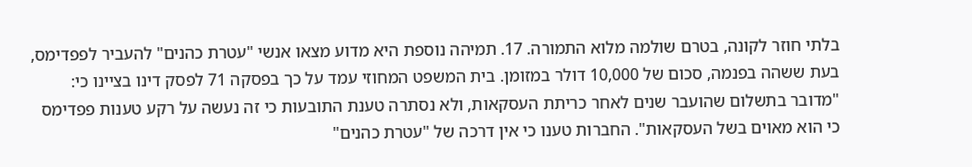בלתי חוזר לקונה, בטרם שולמה מלוא התמורה. 17. תמיהה נוספת היא מדוע מצאו אנשי "עטרת כהנים" להעביר לפפדימס, בעת ששהה בפנמה, סכום של 10,000 דולר במזומן. בית המשפט המחוזי עמד על כך בפסקה 71 לפסק דינו בציינו כי: "מדובר בתשלום שהועבר שנים לאחר כריתת העסקאות, ולא נסתרה טענת התובעות כי זה נעשה על רקע טענות פפדימס כי הוא מאוים בשל העסקאות". החברות טענו כי אין דרכה של "עטרת כהנים"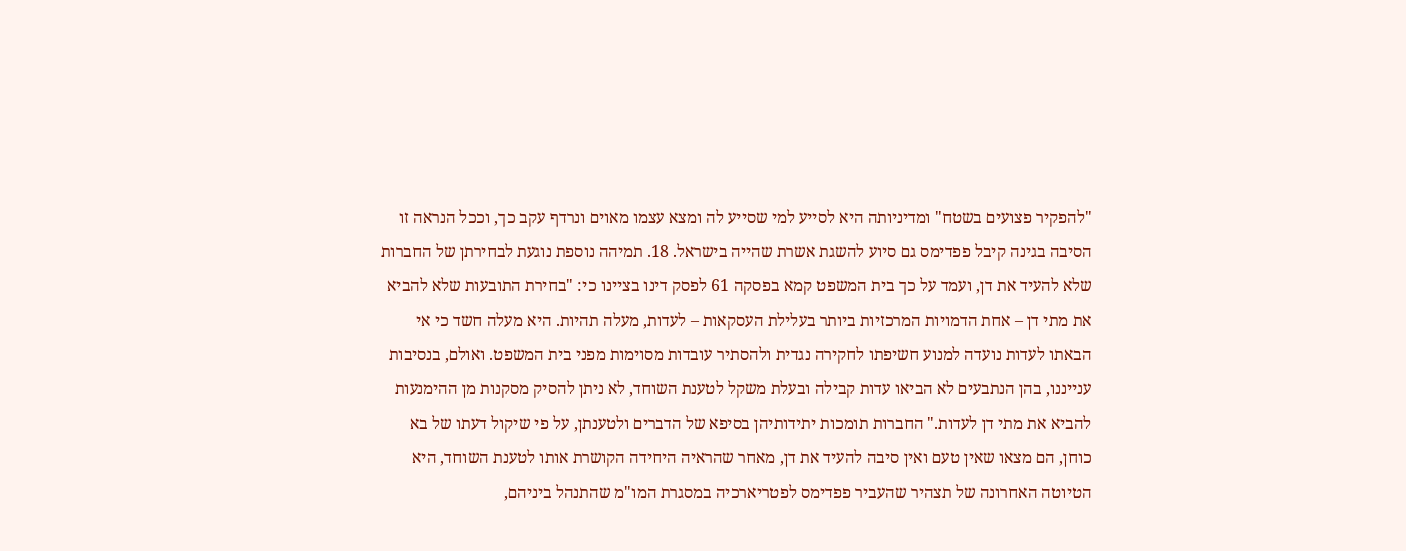"להפקיר פצועים בשטח" ומדיניותה היא לסייע למי שסייע לה ומצא עצמו מאוים ונרדף עקב כך, וככל הנראה זו הסיבה בגינה קיבל פפדימס גם סיוע להשגת אשרת שהייה בישראל. 18. תמיהה נוספת נוגעת לבחירתן של החברות שלא להעיד את דן, ועמד על כך בית המשפט קמא בפסקה 61 לפסק דינו בציינו כי: "בחירת התובעות שלא להביא את מתי דן – אחת הדמויות המרכזיות ביותר בעלילת העסקאות – לעדות, מעלה תהיות. היא מעלה חשד כי אי הבאתו לעדות נועדה למנוע חשיפתו לחקירה נגדית ולהסתיר עובדות מסוימות מפני בית המשפט. ואולם, בנסיבות ענייננו, בהן הנתבעים לא הביאו עדות קבילה ובעלת משקל לטענת השוחד, לא ניתן להסיק מסקנות מן ההימנעות להביא את מתי דן לעדות." החברות תומכות יתידותיהן בסיפא של הדברים ולטענתן, על פי שיקול דעתו של בא כוחן, הם מצאו שאין טעם ואין סיבה להעיד את דן, מאחר שהראיה היחידה הקושרת אותו לטענת השוחד, היא הטיוטה האחרונה של תצהיר שהעביר פפדימס לפטריארכיה במסגרת המו"מ שהתנהל ביניהם,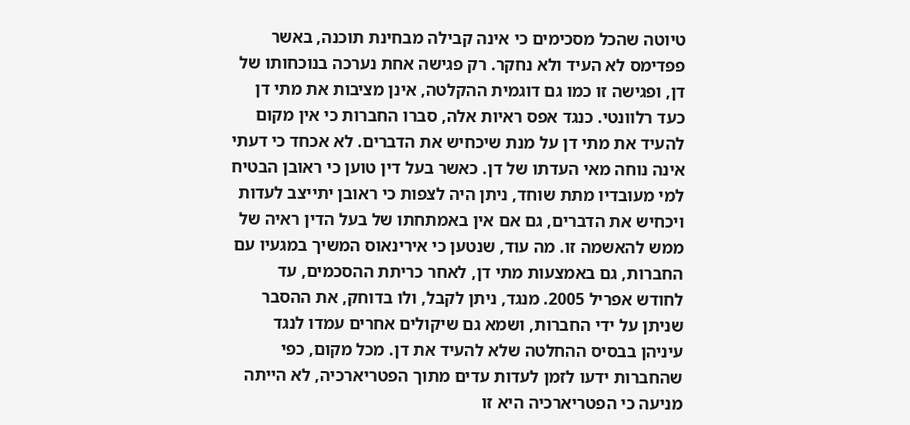טיוטה שהכל מסכימים כי אינה קבילה מבחינת תוכנה, באשר פפדימס לא העיד ולא נחקר. רק פגישה אחת נערכה בנוכחותו של דן, ופגישה זו כמו גם דוגמית ההקלטה, אינן מציבות את מתי דן כעד רלוונטי. כנגד אפס ראיות אלה, סברו החברות כי אין מקום להעיד את מתי דן על מנת שיכחיש את הדברים. לא אכחד כי דעתי אינה נוחה מאי העדתו של דן. כאשר בעל דין טוען כי ראובן הבטיח למי מעובדיו מתת שוחד, ניתן היה לצפות כי ראובן יתייצב לעדות ויכחיש את הדברים, גם אם אין באמתחתו של בעל הדין ראיה של ממש להאשמה זו. מה עוד, שנטען כי אירינאוס המשיך במגעיו עם החברות, גם באמצעות מתי דן, לאחר כריתת ההסכמים, עד לחודש אפריל 2005. מנגד, ניתן לקבל, ולו בדוחק, את ההסבר שניתן על ידי החברות, ושמא גם שיקולים אחרים עמדו לנגד עיניהן בבסיס ההחלטה שלא להעיד את דן. מכל מקום, כפי שהחברות ידעו לזמן לעדות עדים מתוך הפטריארכיה, לא הייתה מניעה כי הפטריארכיה היא זו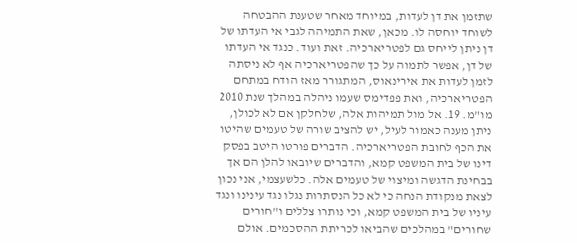שתזמן את דן לעדות, במיוחד מאחר שטענת ההבטחה לשוחד יוחסה לו. מכאן, שאת התמיהה לגבי אי העדתו של דן ניתן לייחס גם לפטריארכיה. זאת ועוד. כנגד אי העדתו של דן, אפשר לתמוה על כך שהפטריארכיה אף לא ניסתה לזמן לעדות את אירינאוס, המתגורר מאז הודח במתחם הפטריארכיה, ואת פפדימס שעמו ניהלה במהלך שנת 2010 מו"מ. 19. אל מול תמיהות אלה, שלחלקן אם לא לכולן, ניתן מענה כאמור לעיל, יש להציב שורה של טעמים שהיטו את הכף לחובת הפטריארכיה. הדברים פורטו היטב בפסק דינו של בית המשפט קמא, והדברים שיובאו להלן הם אך בבחינת הדגשה ומיצוי של טעמים אלה. כלשעצמי, אני נכון לצאת מנקודת הנחה כי לא כל הנסתרות נגלו נגד עינינו ונגד עיניו של בית המשפט קמא, וכי נותרו צללים ו"חורים שחורים" במהלכים שהביאו לכריתת ההסכמים. אולם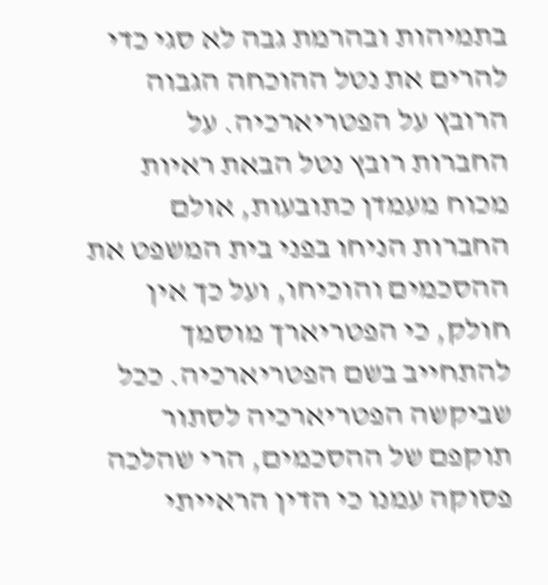בתמיהות ובהרמת גבה לא סגי כדי להרים את נטל ההוכחה הגבוה הרובץ על הפטריארכיה. על החברות רובץ נטל הבאת ראיות מכוח מעמדן כתובעות, אולם החברות הניחו בפני בית המשפט את ההסכמים והוכיחו, ועל כך אין חולק, כי הפטריארך מוסמך להתחייב בשם הפטריארכיה. ככל שביקשה הפטריארכיה לסתור תוקפם של ההסכמים, הרי שהלכה פסוקה עמנו כי הדין הראייתי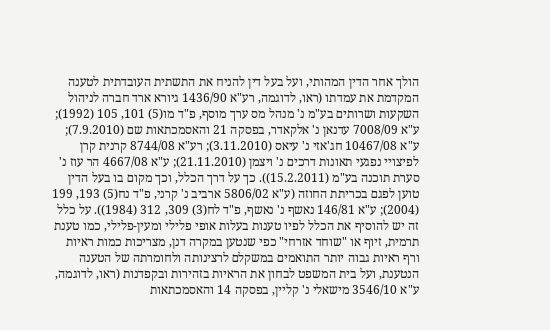הולך אחר הדין המהותי, ועל בעל דין להניח את התשתית העובדתית לטענה המקדמת את עמדתו (ראו, לדוגמה, רע"א 1436/90 גיורא ארד חברה לניהול השקעות ושרותים בע"מ נ' מנהל מס ערך מוסף, פ"ד מו(5) 101, 105 (1992); ע"א 7008/09 עדנאן נ' אלקאדר, בפסקה 21 והאסמכתאות שם (7.9.2010); ע"א 10467/08 חג'אזי נ' עיאס (3.11.2010); רע"א 8744/08 קרנית קרן לפיצויי נפגעי תאונות דרכים נ' ויצמן (21.11.2010); ע"א 4667/08 הר עוז נ' סערת תוכנה בע"מ (15.2.2011)). כך על דרך הכלל, וכך מקום בו בעל הדין טוען לפגם בכריתת החוזה (ע"א 5806/02 ארביב נ' קרני, פ"ד נח(5) 193, 199 (2004); ע"א 146/81 נאשף נ' נאשף, פ"ד לח(3) 309, 312 (1984)). על כלל זה יש להוסיף את הכלל לפיו טענות בעלות אופי פלילי ומעין-פלילי, כמו טענת תרמית, זיוף או "שוחד אזרחי" כפי שנטען במקרה דנן, מצריכות כמות ראיות ורף ראיות גבוה יותר התואמים במשקלם לרצינותה ולחומרתה של הטענה הנטענת, ועל בית המשפט לבחון את הראיות בזהירות ובקפדנות (ראו, לדוגמה, ע"א 3546/10 מישאלי נ' קליין, בפסקה 14 והאסמכתאות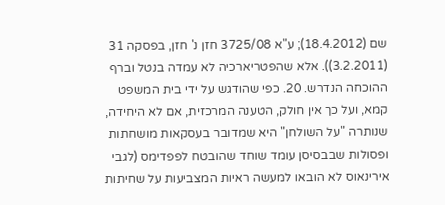שם (18.4.2012); ע"א 3725/08 חזן נ' חזן, בפסקה 31 (3.2.2011)). אלא שהפטריארכיה לא עמדה בנטל וברף ההוכחה הנדרש. 20. כפי שהודגש על ידי בית המשפט קמא, ועל כך אין חולק, הטענה המרכזית, אם לא היחידה, שנותרה "על השולחן" היא שמדובר בעסקאות מושחתות ופסולות שבבסיסן עומד שוחד שהובטח לפפדימס (לגבי אירינאוס לא הובאו למעשה ראיות המצביעות על שחיתות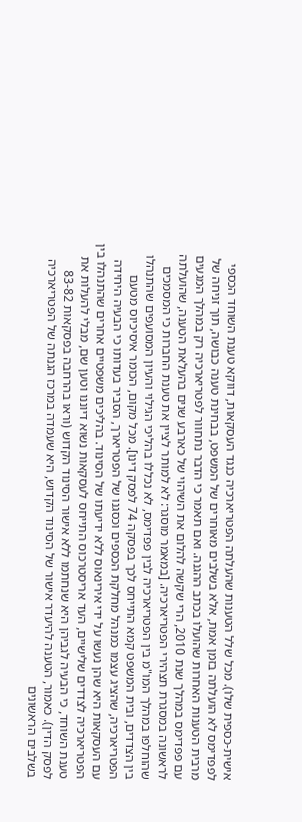אישית-כספית שלו). מכל שלל הטענות שהעלתה הפטריארכיה כנגד העסקאות, דווקא טענת השוחד הכספי לפפדימס לא הועלתה בזמן אמת, אלא בשלבים מאוחרים של המשפט, בבחינת טענה כבושה, תוך זניחה של מרבית הטענות האחרות שהועלו בכתב ההגנה. ואם תאמר כי הדבר נתחוור לפטריארכיה רק במהלך המגעים עם פפדימס במהלך שנת 2010, הרי שקשה להלום את השיהוי של כארבע שנים בהעלאת הטענה, שהועלתה לראשונה במסגרת תצהירי הפטריארכיה. [במאמר מוסגר: לא למותר לציין את טענת החברות כי המסמכים שהוחלפו במהלך המו"מ בין הפטריארכיה לבין פפדימס, לא נכללו בהליכי הגילוי והעיון המסועפים שהתנהלו בין הצדדים, ובית המשפט קמא התייחס לכך בפסקה 74 לפסק דינו]. מכל מקום, הכומר איסיכיוס מטעם הפטריארכיה, שהציג עצמו כמנהל מחלקת הכספים וכסגנו של הפטריארך, הסביר בעדותו כי הבעיה היחידה עם העסקאות היא שהן נעשו על ידי אירינאוס ללא ידיעתו של הסינוד. בהליכים משפטיים אחרים שהתנהלו בין הפטריארכיה לצדדים שלישיים, העד אריסטרכוס התייחס לעסקאות נשוא דיוננו וטען שם, מבלי להעלות את טענת השוחד, כי הבעיה לגביהן היא שנחתמו ללא אישור הסינוד הקדוש (וראו בהרחבה בפסקאות 83-82 לפסק הדין). כאמור, הטענה להיעדר אישור של הסינוד הקדוש, היא שעמדה במרכז הגנתה של הפטריארכיה בשלבים הראשונים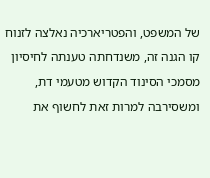של המשפט, והפטריארכיה נאלצה לזנוח קו הגנה זה, משנדחתה טענתה לחיסיון מסמכי הסינוד הקדוש מטעמי דת, ומשסירבה למרות זאת לחשוף את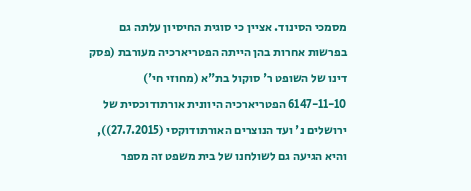מסמכי הסינוד. אציין כי סוגית החיסיון עלתה גם בפרשות אחרות בהן הייתה הפטריארכיה מעורבת (פסק דינו של השופט ר' סוקול בת"א (מחוזי חי') 6147-11-10 הפטריארכיה היוונית אורתודוכסית של ירושלים נ' ועד הנוצרים האורתודוקסי (27.7.2015)), והיא הגיעה גם לשולחנו של בית משפט זה מספר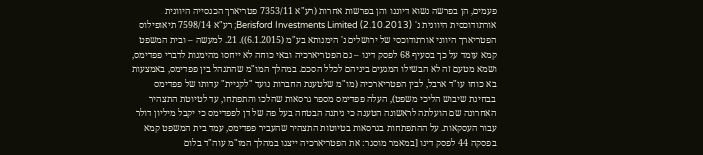פעמים, הן בפרשה נשוא דיוננו והן בפרשות אחרות (רע"א 7353/11 פטריארך הכנסייה היוונית אורתודוכסית היוונית נ' Berisford Investments Limited (2.10.2013); רע"א 7598/14 תיאופילוס הפטריארך היווני אורתודוכסי של ירושלים נ' הימנותא בע"מ (6.1.2015)). 21. למעשה – ובית המשפט קמא עומד על כך בסעיף 68 לפסק דינו – גם הפטריארכיה ובאי כוחה לא ייחסו מהימנות לדברי פפדימס, ושמא מטעם זה לא הבשילו המגעים ביניהם לכלל הסכם. במהלך המו"מ שהתנהל בין פפדימס, באמצעות בא כוחו עו"ד ארבל, לבין הפטריארכיה (מו"מ שלטענת החברות נועד "לקניית" עדותו של פפדימס בבחינת שיבוש הליכי משפט), העלה פפדימס מספר גרסאות שהלכו והתפתחו, עד לטיוטת התצהיר האחרונה שם הועלתה לראשונה הטענה כי ניתנה הבטחה בעל פה של דן לפפדימס כי יקבל מיליון דולר עבור העסקאות. על ההתפתחות בגרסאות בטיוטות התצהיר שהעביר פפדימס, עמד בית המשפט קמא בפסקה 44 לפסק דינו [במאמר מוסגר: את הפטריארכיה ייצגו במהלך המו"מ עוה"ד בלום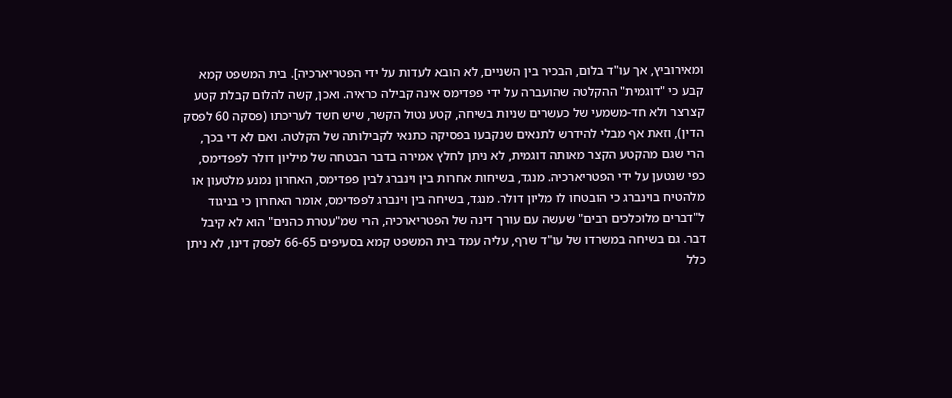ומאירוביץ, אך עו"ד בלום, הבכיר בין השניים, לא הובא לעדות על ידי הפטריארכיה]. בית המשפט קמא קבע כי "דוגמית" ההקלטה שהועברה על ידי פפדימס אינה קבילה כראיה. ואכן, קשה להלום קבלת קטע קצרצר ולא חד-משמעי של כעשרים שניות בשיחה, קטע נטול הקשר, שיש חשד לעריכתו (פסקה 60 לפסק הדין), וזאת אף מבלי להידרש לתנאים שנקבעו בפסיקה כתנאי לקבילותה של הקלטה. ואם לא די בכך, הרי שגם מהקטע הקצר מאותה דוגמית, לא ניתן לחלץ אמירה בדבר הבטחה של מיליון דולר לפפדימס, כפי שנטען על ידי הפטריארכיה. מנגד, בשיחות אחרות בין וינברג לבין פפדימס, האחרון נמנע מלטעון או מלהטיח בוינברג כי הובטחו לו מליון דולר. מנגד, בשיחה בין וינברג לפפדימס, אומר האחרון כי בניגוד ל"דברים מלוכלכים רבים" שעשה עם עורך דינה של הפטריארכיה, הרי שמ"עטרת כהנים" הוא לא קיבל דבר. גם בשיחה במשרדו של עו"ד שרף, עליה עמד בית המשפט קמא בסעיפים 66-65 לפסק דינו, לא ניתן כלל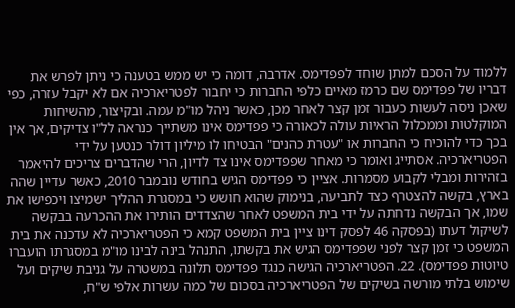ללמוד על הסכם למתן שוחד לפפדימס. אדרבה, דומה כי יש ממש בטענה כי ניתן לפרש את דבריו של פפדימס שם כרמז מאיים כלפי החברות כי יחבור לפטריארכיה אם לא יקבל עזרה, כפי שאכן ניסה לעשות כעבור זמן קצר לאחר מכן, כאשר ניהל מו"מ עמה. ובקיצור, מהשיחות המוקלטות וממכלול הראיות עולה לכאורה כי פפדימס אינו משתייך כנראה לל"ו צדיקים, אך אין בכך כדי להוכיח כי החברות או "עטרת כהנים" הבטיחו לו מיליון דולר כנטען על ידי הפטריארכיה. אסתייג ואומר כי מאחר שפפדימס אינו צד לדיון, הרי שהדברים צריכים להיאמר בזהירות ומבלי לקבוע מסמרות. אציין כי פפדימס הגיש בחודש נובמבר 2010, כאשר עדיין שהה בארץ, בקשה להצטרף כצד לתביעה, בנימוק שהוא חושש כי במסגרת ההליך ישמיצו ויכפישו את שמו, אך הבקשה נדחתה על ידי בית המשפט לאחר שהצדדים הותירו את ההכרעה בבקשה לשיקול דעתו (בפסקה 46 לפסק דינו ציין בית המשפט קמא כי הפטריארכיה לא עדכנה את בית המשפט כי זמן קצר לפני שפפדימס הגיש את בקשתו, התנהל בינה לבינו מו"מ במסגרתו הועברו טיוטות פפדימס). 22. הפטריארכיה הגישה כנגד פפדימס תלונה במשטרה על גניבת שיקים ועל שימוש בלתי מורשה בשיקים של הפטריארכיה בסכום של כמה עשרות אלפי ש"ח,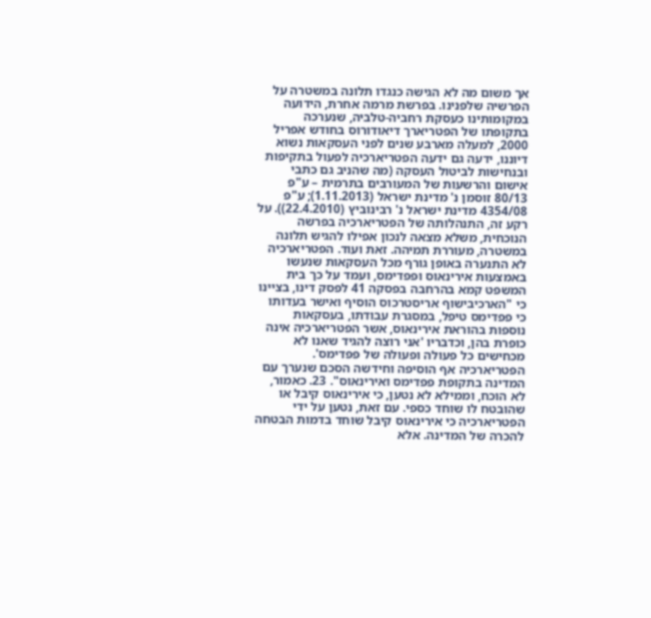אך משום מה לא הגישה כנגדו תלונה במשטרה על הפרשיה שלפנינו. בפרשת מרמה אחרת, הידועה במקומותינו כעסקת רחביה-טלביה, שנערכה בתקופתו של הפטריארך דיאודורוס בחודש אפריל 2000, למעלה מארבע שנים לפני העסקאות נשוא דיוננו, ידעה גם ידעה הפטריארכיה לפעול בתקיפות ובנחישות לביטול העסקה (מה שהניב גם כתבי אישום והרשעות של המעורבים בתרמית – ע"פ 80/13 זוסמן נ' מדינת ישראל (1.11.2013); ע"פ 4354/08 מדינת ישראל נ' רבינוביץ (22.4.2010)). על רקע זה, התנהלותה של הפטריארכיה בפרשה הנוכחית, משלא מצאה לנכון אפילו להגיש תלונה במשטרה, מעוררת תמיהה. זאת ועוד. הפטריארכיה לא התנערה באופן גורף מכל העסקאות שנעשו באמצעות אירינאוס ופפדימס, ועמד על כך בית המשפט קמא בהרחבה בפסקה 41 לפסק דינו, בציינו כי "הארכיבישוף אריסטרכוס הוסיף ואישר בעדותו כי פפדימס טיפל, במסגרת עבודתו, בעסקאות נוספות בהוראת אירינאוס, אשר הפטריארכיה אינה כופרת בהן, וכדבריו 'אני רוצה להגיד שאנו לא מכחישים כל פעולה ופעולה של פפדימס'. הפטריארכיה אף הוסיפה וחידשה הסכם שנערך עם המדינה בתקופת פפדימס ואירינאוס". 23. כאמור, לא הוכח, וממילא לא נטען, כי אירינאוס קיבל או שהובטח לו שוחד כספי. עם זאת, נטען על ידי הפטריארכיה כי אירינאוס קיבל שוחד בדמות הבטחה להכרה של המדינה. אלא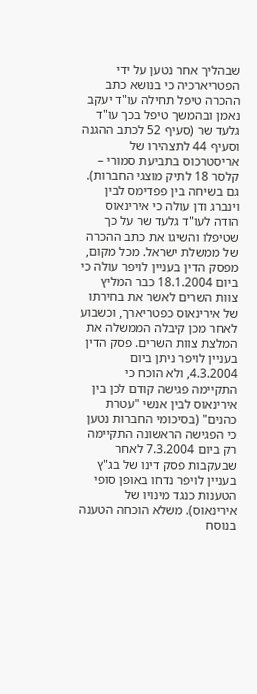שבהליך אחר נטען על ידי הפטריארכיה כי בנושא כתב ההכרה טיפל תחילה עו"ד יעקב נאמן ובהמשך טיפל בכך עו"ד גלעד שר (סעיף 52 לכתב ההגנה וסעיף 44 לתצהירו של אריסטרכוס בתביעת סמורי – קלסר 18 לתיק מוצגי החברות). גם בשיחה בין פפדימס לבין וינברג ודן עולה כי אירינאוס הודה לעו"ד גלעד שר על כך שטיפלו והשיגו את כתב ההכרה של ממשלת ישראל. מכל מקום, מפסק הדין בעניין לויפר עולה כי ביום 18.1.2004 כבר המליץ צוות השרים לאשר את בחירתו של אירינאוס כפטריארך, וכשבוע לאחר מכן קיבלה הממשלה את המלצת צוות השרים. פסק הדין בעניין לויפר ניתן ביום 4.3.2004, ולא הוכח כי התקיימה פגישה קודם לכן בין אירינאוס לבין אנשי "עטרת כהנים" (בסיכומי החברות נטען כי הפגישה הראשונה התקיימה רק ביום 7.3.2004 לאחר שבעקבות פסק דינו של בג"ץ בעניין לויפר נדחו באופן סופי הטענות כנגד מינויו של אירינאוס). משלא הוכחה הטענה בנוסח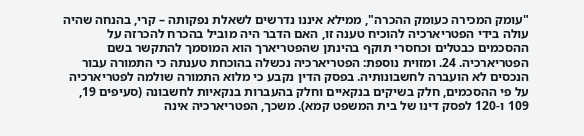"עומק המכירה כעומק ההכרה", ממילא איננו נדרשים לשאלת נפקותה – קרי, בהנחה שהיה עולה בידי הפטריארכיה להוכיח טענה זו, האם הדבר היה מוביל בהכרח להכרזה על ההסכמים כבטלים וכחסרי תוקף בהינתן שהפטריארך הוא המוסמך להתקשר בשם הפטריארכיה. 24. ומזוית נוספת: הפטריארכיה נכשלה בהוכחת טענתה כי התמורה עבור הנכסים לא הועברה לחשבונותיה. בפסק הדין נקבע כי מלוא התמורה שולמה לפטריארכיה על פי ההסכמים, חלק בשיקים בנקאיים וחלק בהעברות בנקאיות לחשבונה (סעיפים 19, 109 ו-120 לפסק דינו של בית המשפט קמא). משכך, הפטריארכיה אינה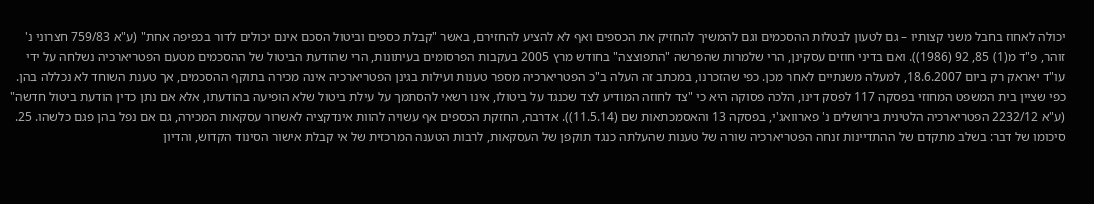יכולה לאחוז בחבל משני קצותיו – גם לטעון לבטלות ההסכמים וגם להמשיך להחזיק את הכספים ואף לא להציע להחזירם, באשר "קבלת כספים וביטול הסכם אינם יכולים לדור בכפיפה אחת" (ע"א 759/83 חצרוני נ' זוהר, פ"ד מ(1) 85, 92 (1986)). ואם בדיני חוזים עסקינן, הרי שלמרות שהפרשה "התפוצצה" בחודש מרץ 2005 בעקבות הפרסומים בעיתונות, הרי שהודעת הביטול של ההסכמים מטעם הפטריארכיה נשלחה על ידי עו"ד יאראק רק ביום 18.6.2007, למעלה משנתיים לאחר מכן. כפי שהזכרנו, במכתב זה העלה ב"כ הפטריארכיה מספר טענות ועילות בגינן הפטריארכיה אינה מכירה בתוקף ההסכמים, אך טענת השוחד לא נכללה בהן. כפי שציין בית המשפט המחוזי בפסקה 117 לפסק דינו, הלכה פסוקה היא כי "צד לחוזה המודיע לצד שכנגד על ביטולו, אינו רשאי להסתמך על עילת ביטול שלא הופיעה בהודעתו, אלא אם נתן כדין הודעת ביטול חדשה" (ע"א 2232/12 הפטריארכיה הלטינית בירושלים נ' פארוואג'י, בפסקה 13 והאסמכתאות שם (11.5.14)). אדרבה, החזקת הכספים אף עשויה להוות אינדקציה לאשרור עסקאות המכירה, גם אם נפל בהן פגם כלשהו. 25. סיכומו של דבר: בשלב מתקדם של ההתדיינות זנחה הפטריארכיה שורה של טענות שהעלתה כנגד תוקפן של העסקאות, לרבות הטענה המרכזית של אי קבלת אישור הסינוד הקדוש, והדיון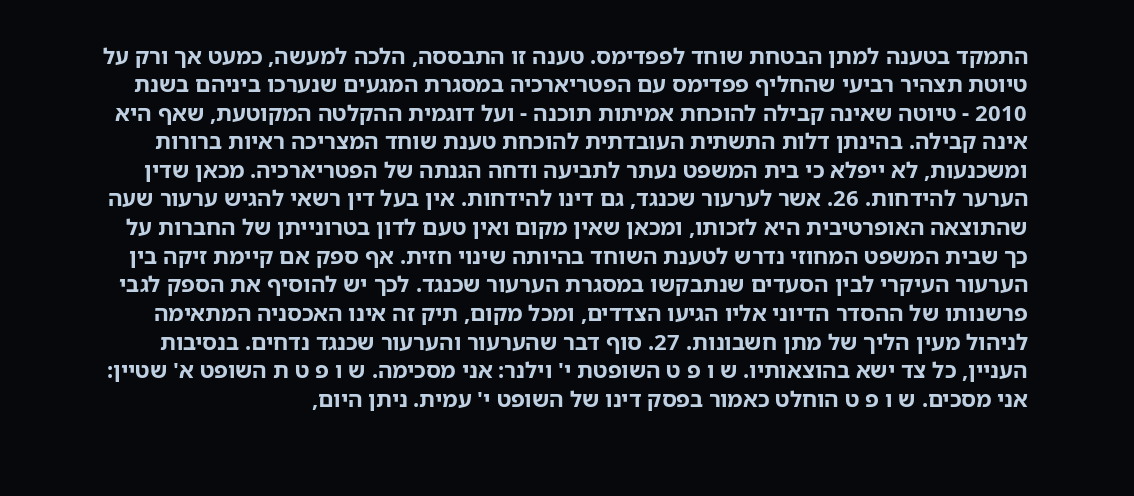התמקד בטענה למתן הבטחת שוחד לפפדימס. טענה זו התבססה, הלכה למעשה, כמעט אך ורק על טיוטת תצהיר רביעי שהחליף פפדימס עם הפטריארכיה במסגרת המגעים שנערכו ביניהם בשנת 2010 - טיוטה שאינה קבילה להוכחת אמיתות תוכנה - ועל דוגמית ההקלטה המקוטעת, שאף היא אינה קבילה. בהינתן דלות התשתית העובדתית להוכחת טענת שוחד המצריכה ראיות ברורות ומשכנעות, לא ייפלא כי בית המשפט נעתר לתביעה ודחה הגנתה של הפטריארכיה. מכאן שדין הערער להידחות. 26. אשר לערעור שכנגד, גם דינו להידחות. אין בעל דין רשאי להגיש ערעור שעה שהתוצאה האופרטיבית היא לזכותו, ומכאן שאין מקום ואין טעם לדון בטרונייתן של החברות על כך שבית המשפט המחוזי נדרש לטענת השוחד בהיותה שינוי חזית. אף ספק אם קיימת זיקה בין הערעור העיקרי לבין הסעדים שנתבקשו במסגרת הערעור שכנגד. לכך יש להוסיף את הספק לגבי פרשנותו של ההסדר הדיוני אליו הגיעו הצדדים, ומכל מקום, תיק זה אינו האכסניה המתאימה לניהול מעין הליך של מתן חשבונות. 27. סוף דבר שהערעור והערעור שכנגד נדחים. בנסיבות העניין, כל צד ישא בהוצאותיו. ש ו פ ט השופטת י' וילנר: אני מסכימה. ש ו פ ט ת השופט א' שטיין: אני מסכים. ש ו פ ט הוחלט כאמור בפסק דינו של השופט י' עמית. ניתן היום,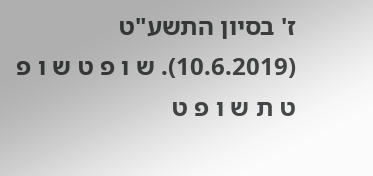ז' בסיון התשע"ט (10.6.2019). ש ו פ ט ש ו פ ט ת ש ו פ ט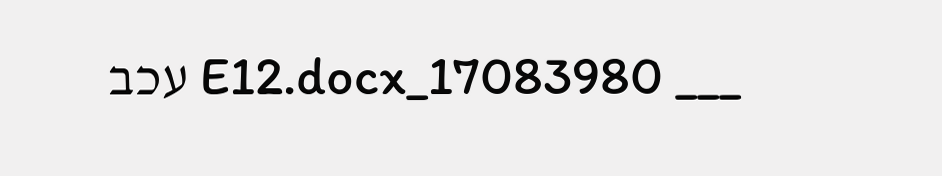___ 17083980_E12.docx עכב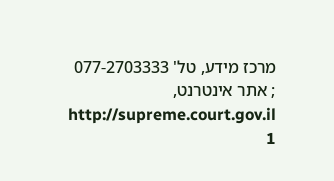מרכז מידע, טל' 077-2703333 ; אתר אינטרנט, http://supreme.court.gov.il 1